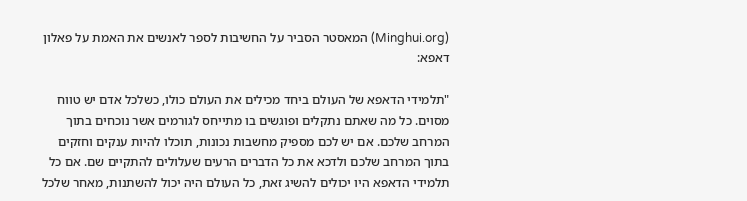(Minghui.org) המאסטר הסביר על החשיבות לספר לאנשים את האמת על פאלון דאפא:

"תלמידי הדאפא של העולם ביחד מכילים את העולם כולו, כשלכל אדם יש טווח מסוים. כל מה שאתם נתקלים ופוגשים בו מתייחס לגורמים אשר נוכחים בתוך המרחב שלכם. אם יש לכם מספיק מחשבות נכונות, תוכלו להיות ענקים וחזקים בתוך המרחב שלכם ולדכא את כל הדברים הרעים שעלולים להתקיים שם. אם כל תלמידי הדאפא היו יכולים להשיג זאת, כל העולם היה יכול להשתנות, מאחר שלכל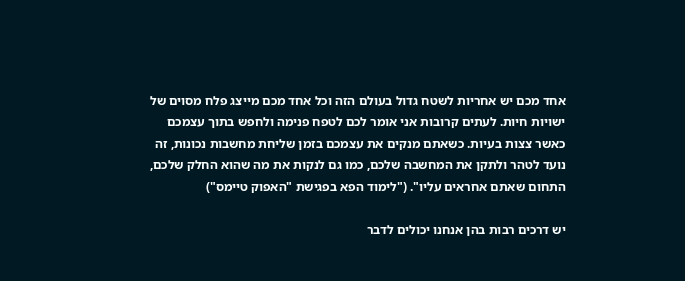אחד מכם יש אחריות לשטח גדול בעולם הזה וכל אחד מכם מייצג פלח מסוים של ישויות חיות. לעתים קרובות אני אומר לכם לטפח פנימה ולחפש בתוך עצמכם כאשר צצות בעיות. כשאתם מנקים את עצמכם בזמן שליחת מחשבות נכונות, זה נועד לטהר ולתקן את המחשבה שלכם, כמו גם לנקות את מה שהוא החלק שלכם, התחום שאתם אחראים עליו". ("לימוד הפא בפגישת "האפוק טיימס")

יש דרכים רבות בהן אנחנו יכולים לדבר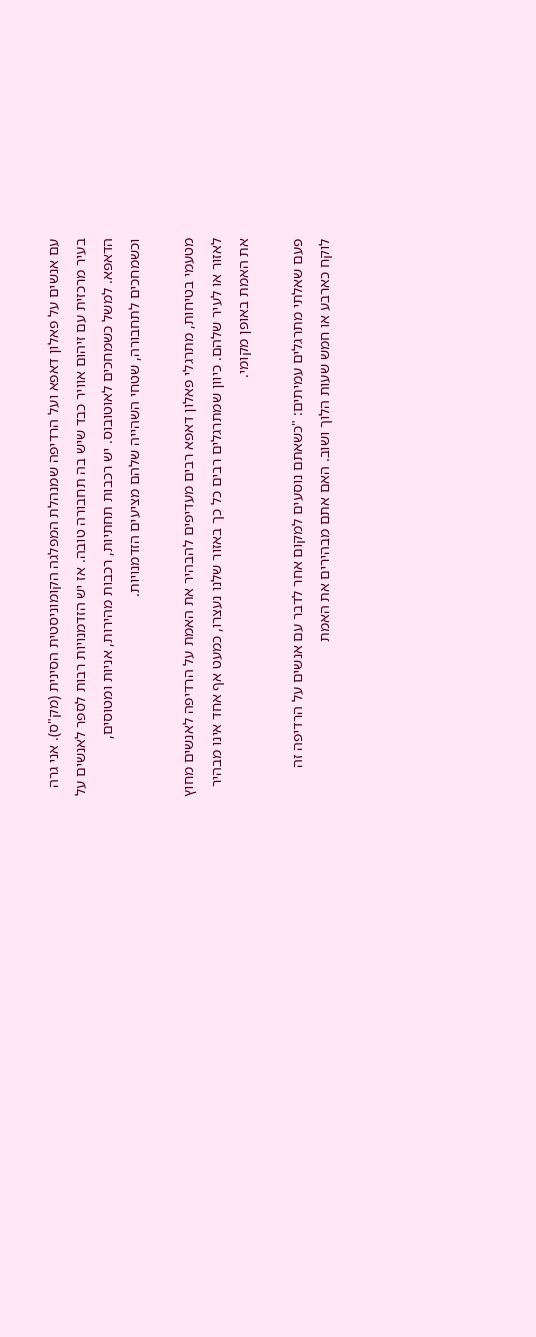עם אנשים על פאלון דאפא ועל הרדיפה שמנהלת המפלגה הקומוניסטית הסינית (מק"ס). אני גרה בעיר מרכזית עם זיהום אוויר כבד שיש בה תחבורה טובה. אז יש הזדמנויות רבות לספר לאנשים על הדאפא. למשל כשמחכים לאוטובוס. יש רכבות תחתיות, רכבות מהירות, אניות ומטוסים, וכשמחכים לתחבורה, שטחי השהייה שלהם מציעים הזדמנויות.

מטעמי בטיחות, מתרגלי פאלון דאפא רבים מעדיפים להבהיר את האמת על הרדיפה לאנשים מחוץ לאזור או לעיר שלהם. כיוון שמתרגלים רבים כל כך באזור שלנו נעצרו, כמעט אף אחד אינו מבהיר את האמת באופן מקומי.

פעם שאלתי מתרגלים עמיתים: "כשאתם נוסעים למקום אחר לדבר עם אנשים על הרדיפה זה לוקח כארבע או חמש שעות הלוך ושוב. האם אתם מבהירים את האמת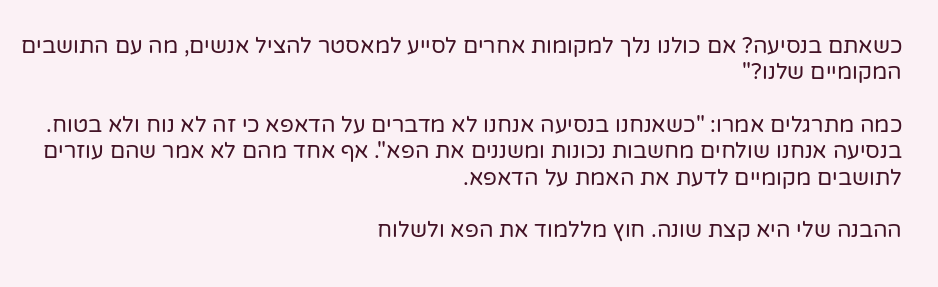כשאתם בנסיעה? אם כולנו נלך למקומות אחרים לסייע למאסטר להציל אנשים, מה עם התושבים המקומיים שלנו?"

כמה מתרגלים אמרו: "כשאנחנו בנסיעה אנחנו לא מדברים על הדאפא כי זה לא נוח ולא בטוח. בנסיעה אנחנו שולחים מחשבות נכונות ומשננים את הפא". אף אחד מהם לא אמר שהם עוזרים לתושבים מקומיים לדעת את האמת על הדאפא.

ההבנה שלי היא קצת שונה. חוץ מללמוד את הפא ולשלוח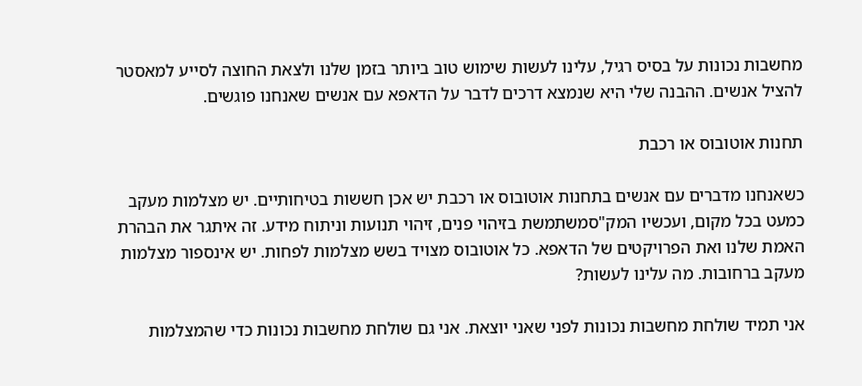מחשבות נכונות על בסיס רגיל, עלינו לעשות שימוש טוב ביותר בזמן שלנו ולצאת החוצה לסייע למאסטר להציל אנשים. ההבנה שלי היא שנמצא דרכים לדבר על הדאפא עם אנשים שאנחנו פוגשים.

תחנות אוטובוס או רכבת

כשאנחנו מדברים עם אנשים בתחנות אוטובוס או רכבת יש אכן חששות בטיחותיים. יש מצלמות מעקב כמעט בכל מקום, ועכשיו המק"סמשתמשת בזיהוי פנים, זיהוי תנועות וניתוח מידע. זה איתגר את הבהרת האמת שלנו ואת הפרויקטים של הדאפא. כל אוטובוס מצויד בשש מצלמות לפחות. יש אינספור מצלמות מעקב ברחובות. מה עלינו לעשות?

אני תמיד שולחת מחשבות נכונות לפני שאני יוצאת. אני גם שולחת מחשבות נכונות כדי שהמצלמות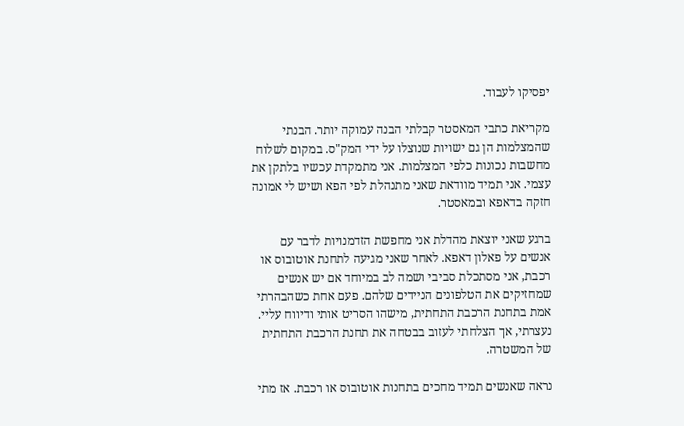יפסיקו לעבוד.

מקריאת כתבי המאסטר קבלתי הבנה עמוקה יותר. הבנתי שהמצלמות הן גם ישויות שנוצלו על ידי המק"ס. במקום לשלוח מחשבות נכונות כלפי המצלמות. אני מתמקדת עכשיו בלתקן את עצמי. אני תמיד מוודאת שאני מתנהלת לפי הפא ושיש לי אמונה חזקה בדאפא ובמאסטר.

ברגע שאני יוצאת מהדלת אני מחפשת הזדמנויות לדבר עם אנשים על פאלון דאפא. לאחר שאני מגיעה לתחנת אוטובוס או רכבת, אני מסתכלת סביבי ושמה לב במיוחד אם יש אנשים שמחזיקים את הטלפונים הניידים שלהם. פעם אחת כשהבהרתי אמת בתחנת הרכבת התחתית, מישהו הסריט אותי ודיווח עליי. נעצרתי, אך הצלחתי לעזוב בבטחה את תחנת הרכבת התחתית של המשטרה.

נראה שאנשים תמיד מחכים בתחנות אוטובוס או רכבת. אז מתי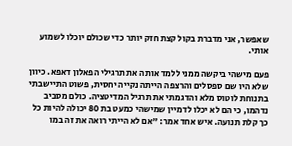שאפשר, אני מדברת בקול קצת חזק יותר כדי שכולם יוכלו לשמוע אותי.

פעם מישהי ביקשה ממני ללמד אותה את תרגילי הפאלון דאפא. כיוון שלא היו שם ספסלים והרצפה הייתה נקייה יחסית, פשוט התיישבתי בתנוחת לוטוס מלא והדגמתי את תרגיל המדיטציה. כולם מסביב נדהמו, כי הם לא יכלו לדמיין שמישהי כמעט בת 80 יכולה להיות כל כך קלת תנועה. איש אחד אמר: "אם לא הייתי רואה את זה במו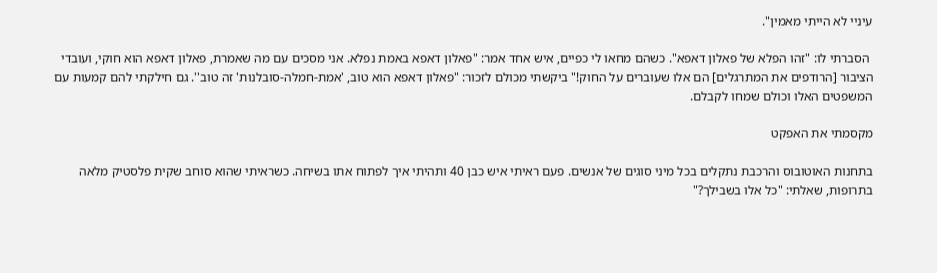עיניי לא הייתי מאמין".

 הסברתי לו: "זהו הפלא של פאלון דאפא". כשהם מחאו לי כפיים, איש אחד אמר: "פאלון דאפא באמת נפלא. אני מסכים עם מה שאמרת, פאלון דאפא הוא חוקי, ועובדי הציבור [הרודפים את המתרגלים] הם אלו שעוברים על החוק!" ביקשתי מכולם לזכור: "פאלון דאפא הוא טוב, 'אמת-חמלה-סובלנות' זה טוב''. גם חילקתי להם קמעות עם המשפטים האלו וכולם שמחו לקבלם.

מקסמתי את האפקט

בתחנות האוטובוס והרכבת נתקלים בכל מיני סוגים של אנשים. פעם ראיתי איש כבן 40 ותהיתי איך לפתוח אתו בשיחה. כשראיתי שהוא סוחב שקית פלסטיק מלאה בתרופות, שאלתי: "כל אלו בשבילך?"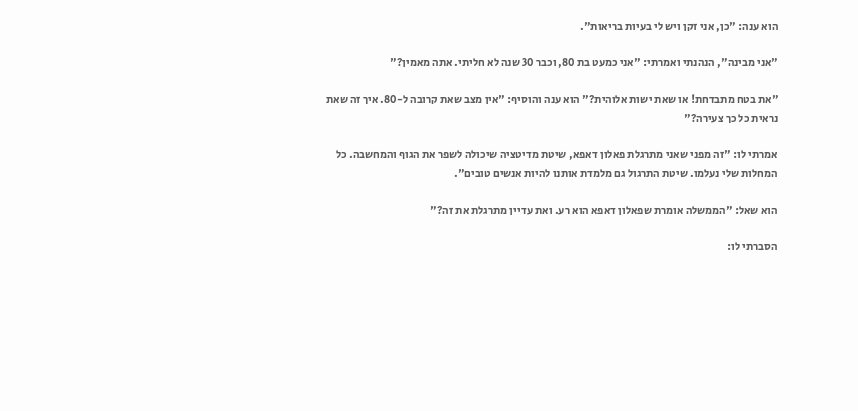הוא ענה: "כן, אני זקן ויש לי בעיות בריאות".

"אני מבינה", הנהנתי ואמרתי: "אני כמעט בת 80, וכבר 30 שנה לא חליתי. אתה מאמין?"

"את בטח מתבדחת! או שאת ישות אלוהית?" הוא ענה והוסיף: "אין מצב שאת קרובה ל-80. איך זה שאת נראית כל כך צעירה?"

אמרתי לו: "זה מפני שאני מתרגלת פאלון דאפא, שיטת מדיטציה שיכולה לשפר את הגוף והמחשבה. כל המחלות שלי נעלמו. שיטת התרגול גם מלמדת אותנו להיות אנשים טובים".

הוא שאל: "הממשלה אומרת שפאלון דאפא הוא רע. ואת עדיין מתרגלת את זה?"

הסברתי לו: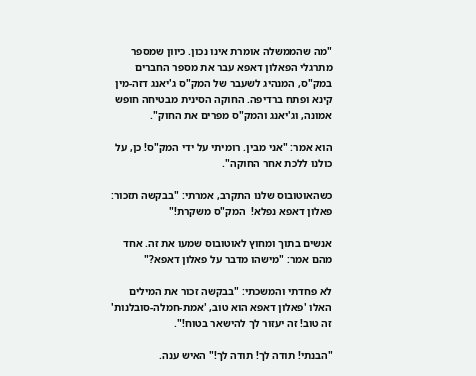"מה שהממשלה אומרת אינו נכון. כיוון שמספר מתרגלי הפאלון דאפא עבר את מספר החברים במק"ס, המנהיג לשעבר של המק"ס ג'יאנג דזה-מין קינא ופתח ברדיפה. החוקה הסינית מבטיחה חופש אמונה, וג'יאנג והמק"ס מפרים את החוק".

הוא אמר: "אני מבין. רומיתי על ידי המק"ס! כן, על כולנו ללכת אחר החוקה".

כשהאוטובוס שלנו התקרב, אמרתי: "בבקשה תזכור: פאלון דאפא נפלא!  המק"ס משקרת!"

אנשים בתוך ומחוץ לאוטובוס שמעו את זה. אחד מהם אמר: "מישהו מדבר על פאלון דאפא?"

לא פחדתי והמשכתי: "בבקשה זכור את המילים האלו 'פאלון דאפא הוא טוב, 'אמת-חמלה-סובלנות' זה טוב! זה יעזור לך להישאר בטוח!".

"הבנתי! תודה לך! תודה לך!" האיש ענה.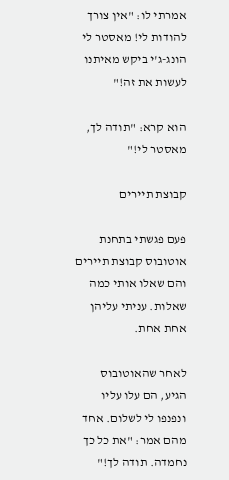אמרתי לו: "אין צורך להודות לי! מאסטר לי הונג-ג'י ביקש מאיתנו לעשות את זה!"

הוא קרא: "תודה לך, מאסטר לי!"

קבוצת תיירים

פעם פגשתי בתחנת אוטובוס קבוצת תיירים והם שאלו אותי כמה שאלות. עניתי עליהן אחת אחת.

לאחר שהאוטובוס הגיע, הם עלו עליו ונפנפו לי לשלום. אחד מהם אמר: "את כל כך נחמדה. תודה לך!"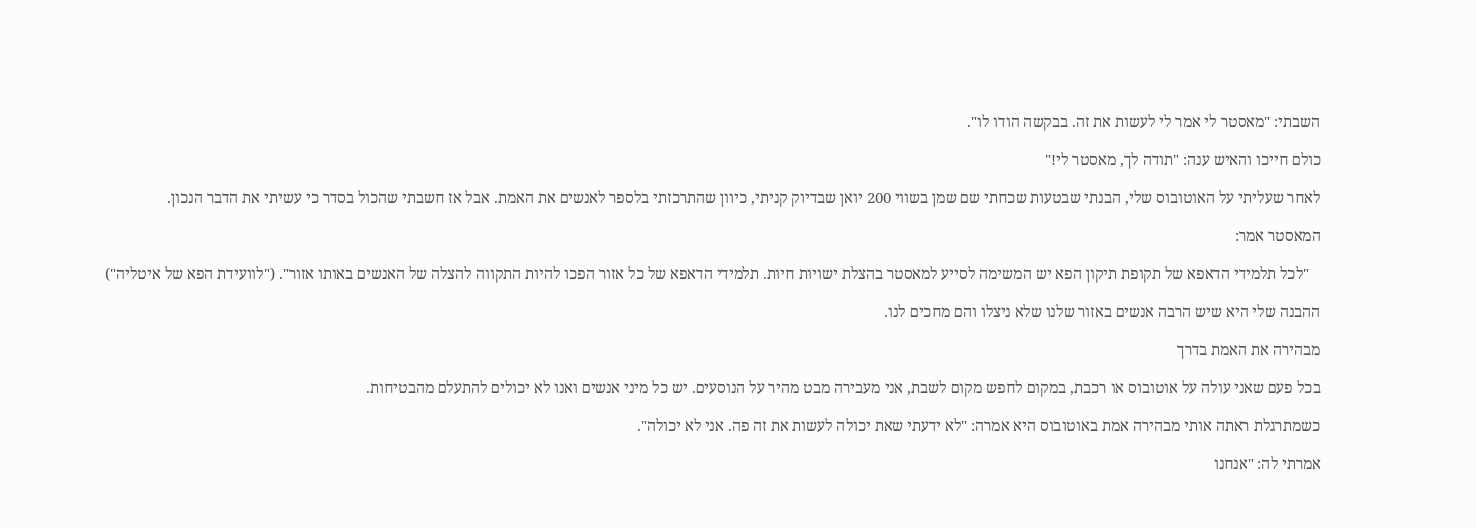השבתי: "מאסטר לי אמר לי לעשות את זה. בבקשה הודו לו".

כולם חייכו והאיש ענה: "תודה לך, מאסטר לי!"

לאחר שעליתי על האוטובוס שלי, הבנתי שבטעות שכחתי שם שמן בשווי 200 יואן שבדיוק קניתי, כיוון שהתרכזתי בלספר לאנשים את האמת. אבל אז חשבתי שהכול בסדר כי עשיתי את הדבר הנכון.

המאסטר אמר:

   "לכל תלמידי הדאפא של תקופת תיקון הפא יש המשימה לסייע למאסטר בהצלת ישויות חיות. תלמידי הדאפא של כל אזור הפכו להיות התקווה להצלה של האנשים באותו אזור". ("לוועידת הפא של איטליה")

ההבנה שלי היא שיש הרבה אנשים באזור שלנו שלא ניצלו והם מחכים לנו.

מבהירה את האמת בדרך

בכל פעם שאני עולה על אוטובוס או רכבת, במקום לחפש מקום לשבת, אני מעבירה מבט מהיר על הנוסעים. יש כל מיני אנשים ואנו לא יכולים להתעלם מהבטיחות.

כשמתרגלת ראתה אותי מבהירה אמת באוטובוס היא אמרה: "לא ידעתי שאת יכולה לעשות את זה פה. אני לא יכולה".

אמרתי לה: "אנחנו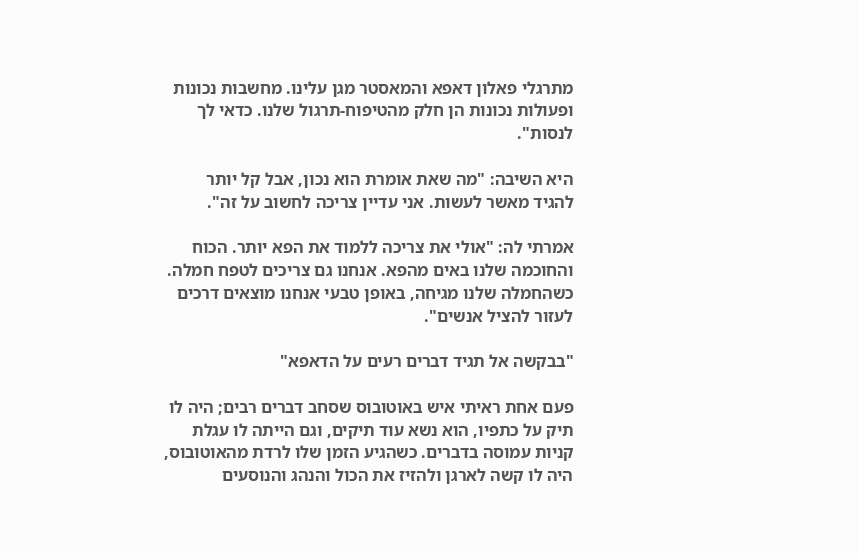מתרגלי פאלון דאפא והמאסטר מגן עלינו. מחשבות נכונות ופעולות נכונות הן חלק מהטיפוח-תרגול שלנו. כדאי לך לנסות".

היא השיבה: "מה שאת אומרת הוא נכון, אבל קל יותר להגיד מאשר לעשות. אני עדיין צריכה לחשוב על זה".

אמרתי לה: "אולי את צריכה ללמוד את הפא יותר. הכוח והחוכמה שלנו באים מהפא. אנחנו גם צריכים לטפח חמלה. כשהחמלה שלנו מגיחה, באופן טבעי אנחנו מוצאים דרכים לעזור להציל אנשים".

"בבקשה אל תגיד דברים רעים על הדאפא"

פעם אחת ראיתי איש באוטובוס שסחב דברים רבים; היה לו תיק על כתפיו, הוא נשא עוד תיקים, וגם הייתה לו עגלת קניות עמוסה בדברים. כשהגיע הזמן שלו לרדת מהאוטובוס, היה לו קשה לארגן ולהזיז את הכול והנהג והנוסעים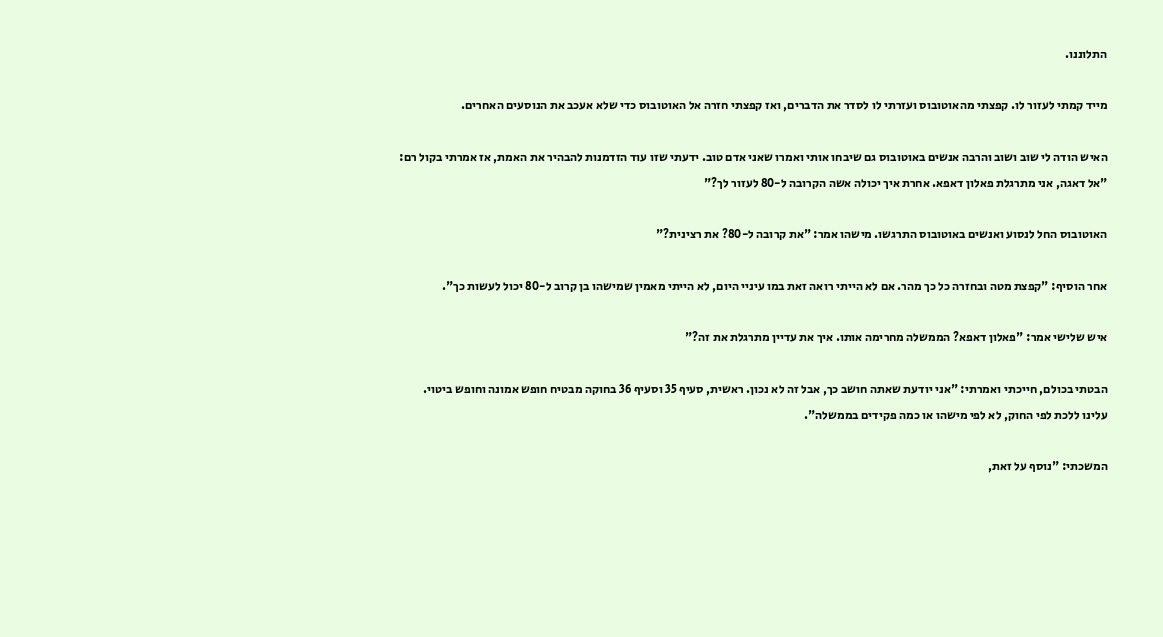התלוננו.

מייד קמתי לעזור לו. קפצתי מהאוטובוס ועזרתי לו לסדר את הדברים, ואז קפצתי חזרה אל האוטובוס כדי שלא אעכב את הנוסעים האחרים.

האיש הודה לי שוב ושוב והרבה אנשים באוטובוס גם שיבחו אותי ואמרו שאני אדם טוב. ידעתי שזו עוד הזדמנות להבהיר את האמת, אז אמרתי בקול רם: "אל דאגה, אני מתרגלת פאלון דאפא. אחרת איך יכולה אשה הקרובה ל-80 לעזור לך?"

האוטובוס החל לנסוע ואנשים באוטובוס התרגשו. מישהו אמר: "את קרובה ל-80? את רצינית?"

אחר הוסיף: "קפצת מטה ובחזרה כל כך מהר. אם לא הייתי רואה זאת במו עיניי היום, לא הייתי מאמין שמישהו בן קרוב ל-80 יכול לעשות כך".

איש שלישי אמר: "פאלון דאפא? הממשלה מחרימה אותו. איך את עדיין מתרגלת את זה?"

הבטתי בכולם, חייכתי ואמרתי: "אני יודעת שאתה חושב כך, אבל זה לא נכון. ראשית, סעיף 35 וסעיף 36 בחוקה מבטיח חופש אמונה וחופש ביטוי. עלינו ללכת לפי החוק, לא לפי מישהו או כמה פקידים בממשלה".

המשכתי: "נוסף על זאת,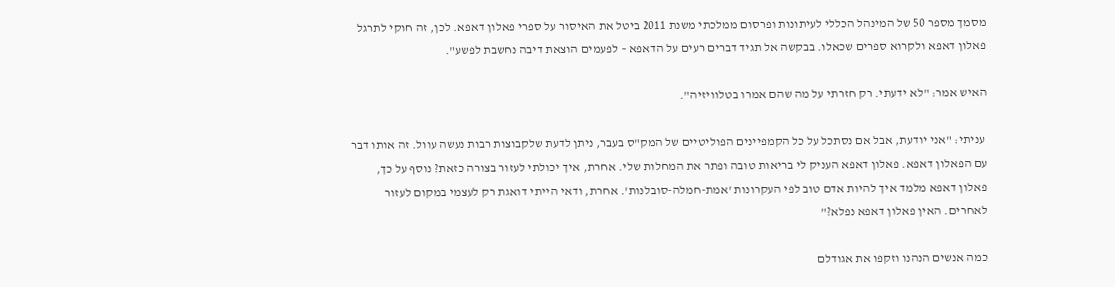מסמך מספר 50 של המינהל הכללי לעיתונות ופרסום ממלכתי משנת 2011 ביטל את האיסור על ספרי פאלון דאפא. לכן, זה חוקי לתרגל פאלון דאפא ולקרוא ספרים שכאלו. בבקשה אל תגיד דברים רעים על הדאפא – לפעמים הוצאת דיבה נחשבת לפשע".

האיש אמר: "לא ידעתי. רק חזרתי על מה שהם אמרו בטלוויזיה".

 עניתי: "אני יודעת, אבל אם נסתכל על כל הקמפיינים הפוליטיים של המק"ס בעבר, ניתן לדעת שלקבוצות רבות נעשה עוול. זה אותו דבר עם הפאלון דאפא. פאלון דאפא העניק לי בריאות טובה ופתר את המחלות שלי. אחרת, איך יכולתי לעזור בצורה כזאת? נוסף על כך, פאלון דאפא מלמד איך להיות אדם טוב לפי העקרונות 'אמת-חמלה-סובלנות'. אחרת, ודאי הייתי דואגת רק לעצמי במקום לעזור לאחרים. האין פאלון דאפא נפלא?"

כמה אנשים הנהנו וזקפו את אגודלם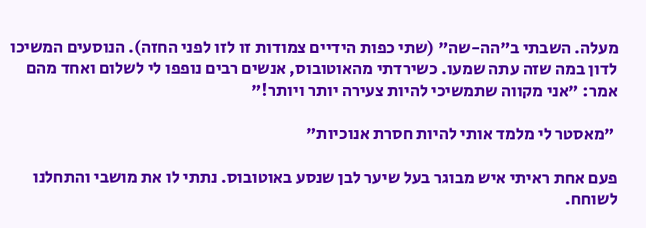מעלה. השבתי ב"הה-שה" (שתי כפות הידיים צמודות זו לזו לפני החזה). הנוסעים המשיכו לדון במה שזה עתה שמעו. כשירדתי מהאוטובוס, אנשים רבים נופפו לי לשלום ואחד מהם אמר: "אני מקווה שתמשיכי להיות צעירה יותר ויותר!"

 "מאסטר לי מלמד אותי להיות חסרת אנוכיות"

פעם אחת ראיתי איש מבוגר בעל שיער לבן שנסע באוטובוס. נתתי לו את מושבי והתחלנו לשוחח.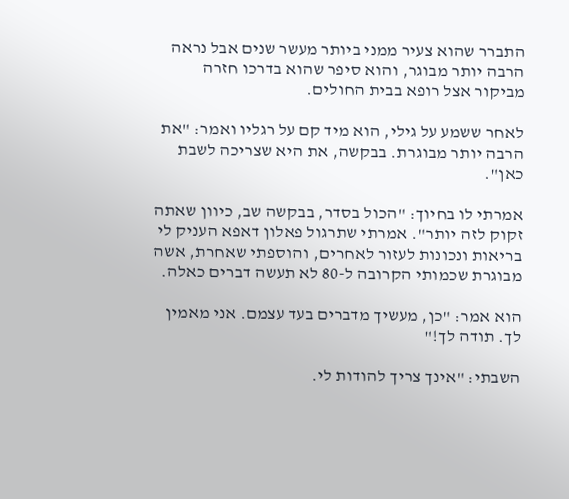התברר שהוא צעיר ממני ביותר מעשר שנים אבל נראה הרבה יותר מבוגר, והוא סיפר שהוא בדרכו חזרה מביקור אצל רופא בבית החולים.

לאחר ששמע על גילי, הוא מיד קם על רגליו ואמר: "את הרבה יותר מבוגרת. בבקשה, את היא שצריכה לשבת כאן".

אמרתי לו בחיוך: "הכול בסדר, בבקשה שב, כיוון שאתה זקוק לזה יותר". אמרתי שתרגול פאלון דאפא העניק לי בריאות ונכונות לעזור לאחרים, והוספתי שאחרת, אשה מבוגרת שכמותי הקרובה ל-80 לא תעשה דברים כאלה.

הוא אמר: "כן, מעשיך מדברים בעד עצמם. אני מאמין לך. תודה לך!"

השבתי: "אינך צריך להודות לי.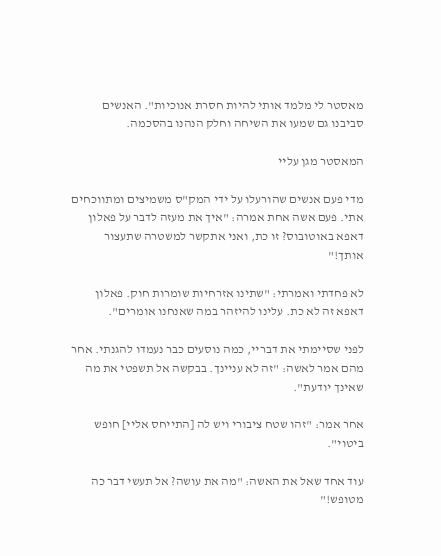מאסטר לי מלמד אותי להיות חסרת אנוכיות". האנשים  סביבנו גם שמעו את השיחה וחלק הנהנו בהסכמה.

המאסטר מגן עליי

מדי פעם אנשים שהורעלו על ידי המק"ס משמיצים ומתווכחים אתי. פעם אשה אחת אמרה: "איך את מעזה לדבר על פאלון דאפא באוטובוס? זו כת, ואני אתקשר למשטרה שתעצור אותך!"

לא פחדתי ואמרתי: "שתינו אזרחיות שומרות חוק. פאלון דאפא זה לא כת. עלינו להיזהר במה שאנחנו אומרים".

לפני שסיימתי את דבריי, כמה נוסעים כבר נעמדו להגנתי. אחר מהם אמר לאשה: "זה לא עניינך. בבקשה אל תשפטי את מה שאינך יודעת".

אחר אמר: "זהו שטח ציבורי ויש לה [התייחס אליי] חופש ביטוי".

עוד אחד שאל את האשה: "מה את עושה? אל תעשי דבר כה מטופש!"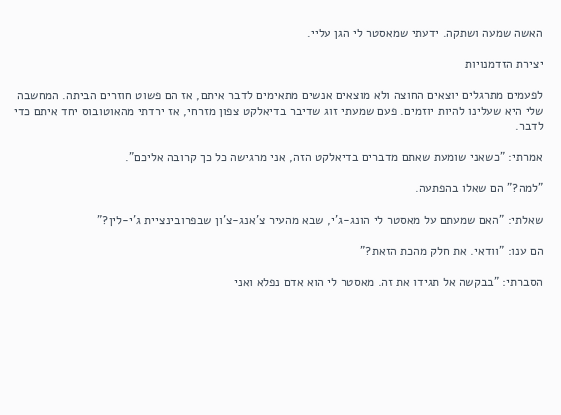האשה שמעה ושתקה. ידעתי שמאסטר לי הגן עליי.

יצירת הזדמנויות

לפעמים מתרגלים יוצאים החוצה ולא מוצאים אנשים מתאימים לדבר איתם, אז הם פשוט חוזרים הביתה. המחשבה שלי היא שעלינו להיות יוזמים. פעם שמעתי זוג שדיבר בדיאלקט צפון מזרחי, אז ירדתי מהאוטובוס יחד איתם כדי לדבר.

אמרתי: "כשאני שומעת שאתם מדברים בדיאלקט הזה, אני מרגישה כל כך קרובה אליכם".

"למה?" הם שאלו בהפתעה.

שאלתי: "האם שמעתם על מאסטר לי הונג-ג'י, שבא מהעיר צ'אנג-צ'ון שבפרובינציית ג'י-לין?"

הם ענו: "וודאי. את חלק מהכת הזאת?"

הסברתי: "בבקשה אל תגידו את זה. מאסטר לי הוא אדם נפלא ואני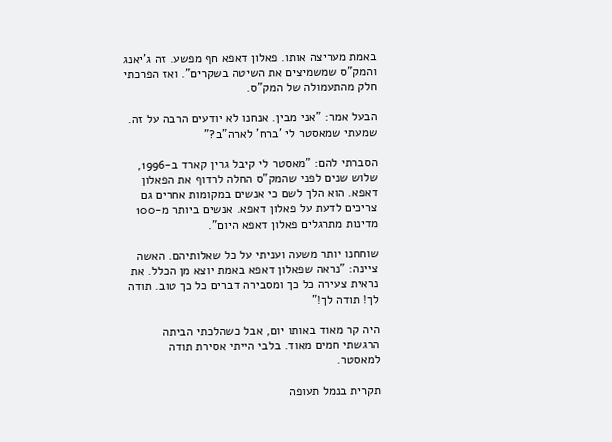באמת מעריצה אותו. פאלון דאפא חף מפשע. זה ג'יאנג והמק"ס שמשמיצים את השיטה בשקרים". ואז הפרכתי חלק מהתעמולה של המק"ס.

הבעל אמר: "אני מבין. אנחנו לא יודעים הרבה על זה. שמעתי שמאסטר לי 'ברח' לארה"ב?"

הסברתי להם: "מאסטר לי קיבל גרין קארד ב-1996, שלוש שנים לפני שהמק"ס החלה לרדוף את הפאלון דאפא. הוא הלך לשם כי אנשים במקומות אחרים גם צריכים לדעת על פאלון דאפא. אנשים ביותר מ-100 מדינות מתרגלים פאלון דאפא היום".

שוחחנו יותר משעה ועניתי על כל שאלותיהם. האשה ציינה: "נראה שפאלון דאפא באמת יוצא מן הכלל. את נראית צעירה כל כך ומסבירה דברים כל כך טוב. תודה לך! תודה לך!"

היה קר מאוד באותו יום, אבל כשהלכתי הביתה הרגשתי חמים מאוד. בלבי הייתי אסירת תודה למאסטר.

תקרית בנמל תעופה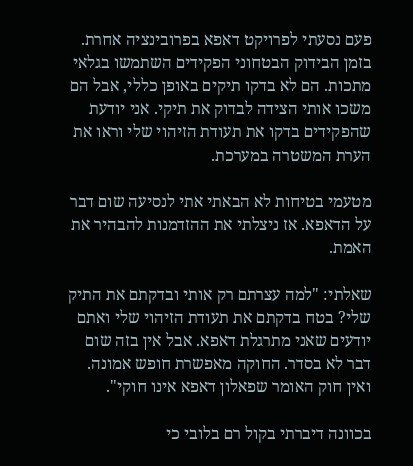פעם נסעתי לפרויקט דאפא בפרובינציה אחרת. בזמן הבידוק הבטחוני הפקידים השתמשו בגלאי מתכות. הם לא בדקו תיקים באופן כללי, אבל הם משכו אותי הצידה לבדוק את תיקי. אני יודעת שהפקידים בדקו את תעודת הזיהוי שלי וראו את הערת המשטרה במערכת.

מטעמי בטיחות לא הבאתי אתי לנסיעה שום דבר על הדאפא. אז ניצלתי את ההזדמנות להבהיר את האמת.

שאלתי: "למה עצרתם רק אותי ובדקתם את התיק שלי? בטח בדקתם את תעודת הזיהוי שלי ואתם יודעים שאני מתרגלת דאפא. אבל אין בזה שום דבר לא בסדר. החוקה מאפשרת חופש אמונה. ואין חוק האומר שפאלון דאפא אינו חוקי".

בכוונה דיברתי בקול רם בלובי כי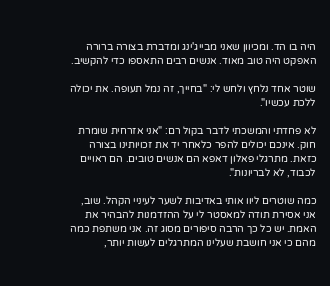היה בו הד. ומכיוון שאני מבייג'ינג ומדברת בצורה ברורה האפקט היה טוב מאוד. אנשים רבים התאספו כדי להקשיב.

שוטר אחד נלחץ ולחש לי: "בחייך, זה נמל תעופה. את יכולה ללכת עכשיו".

לא פחדתי והמשכתי לדבר בקול רם: "אני אזרחית שומרת חוק. אינכם יכולים להפר כלאחר יד את זכויותינו בצורה כזאת. מתרגלי פאלון דאפא הם אנשים טובים. הם ראויים לכבוד, לא לבריונות".

כמה שוטרים ליוו אותי באדיבות לשער לעיניי הקהל. שוב, אני אסירת תודה למאסטר לי על ההזדמנות להבהיר את האמת. יש כל כך הרבה סיפורים מסוג זה. אני משתפת כמה מהם כי אני חושבת שעלינו המתרגלים לעשות יותר,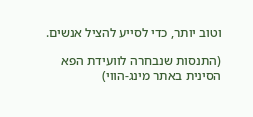וטוב יותר, כדי לסייע להציל אנשים.

(התנסות שנבחרה לוועידת הפא הסינית באתר מינג-הווי)